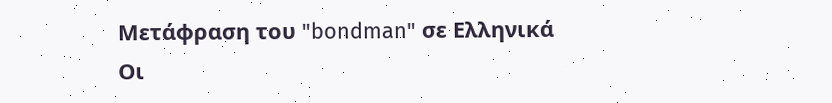Μετάφραση του "bondman" σε Ελληνικά
Οι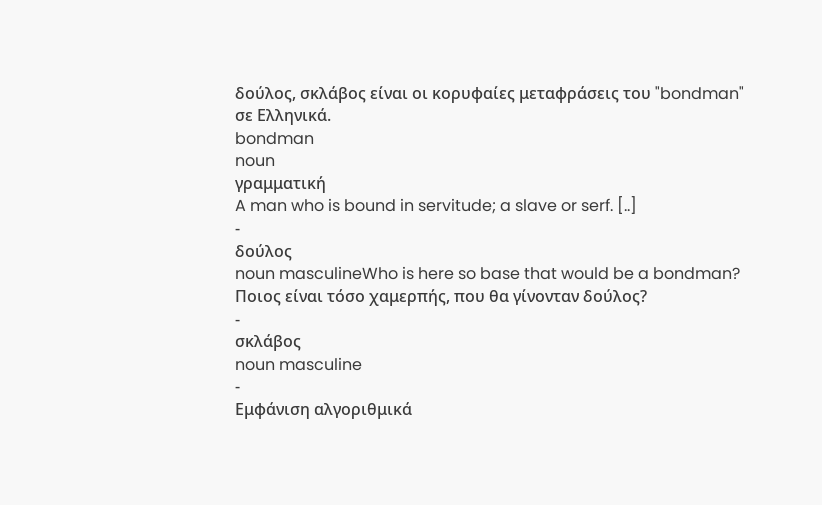δούλος, σκλάβος είναι οι κορυφαίες μεταφράσεις του "bondman" σε Ελληνικά.
bondman
noun
γραμματική
A man who is bound in servitude; a slave or serf. [..]
-
δούλος
noun masculineWho is here so base that would be a bondman?
Ποιος είναι τόσο χαμερπής, που θα γίνονταν δούλος?
-
σκλάβος
noun masculine
-
Εμφάνιση αλγοριθμικά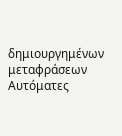δημιουργημένων μεταφράσεων
Αυτόματες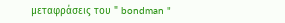μεταφράσεις του " bondman "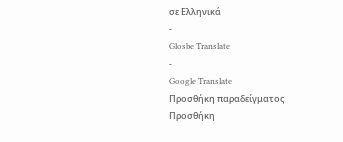σε Ελληνικά
-
Glosbe Translate
-
Google Translate
Προσθήκη παραδείγματος
Προσθήκη